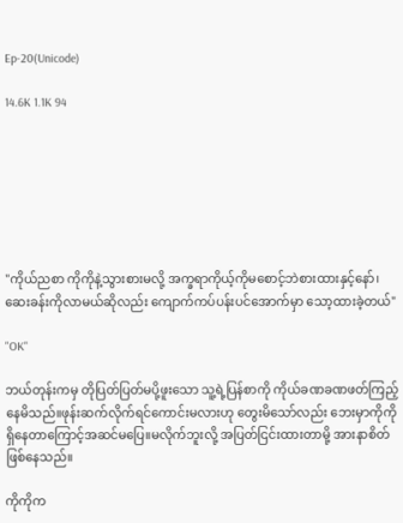Ep-20(Unicode)

14.6K 1.1K 94







"ကိုယ်ညစာ ကိုကိုနဲ့သွားစားမလို့ အက္ခရာကိုယ့်ကိုမစောင့်ဘဲစားထားနှင့်နော်၊ဆေးခန်းကိုလာမယ်ဆိုလည်း ကျောက်ကပ်ပန်းပင်အောက်မှာ သော့ထားခဲ့တယ်"

"OK"

ဘယ်တုန်းကမှ တိုပြတ်ပြတ်မပို့ဖူးသော သူ့ရဲ့ပြန်စာကို ကိုယ်ခဏခဏဖတ်ကြည့်နေမိသည်။ဖုန်းဆက်လိုက်ရင်ကောင်းမလားဟု တွေးမိသော်လည်း ဘေးမှာကိုကိုရှိနေတာကြောင့်အဆင်မပြေ။မလိုက်ဘူးလို့ အပြတ်ငြင်းထားတာမို့ အားနာစိတ်ဖြစ်နေသည်။

ကိုကိုက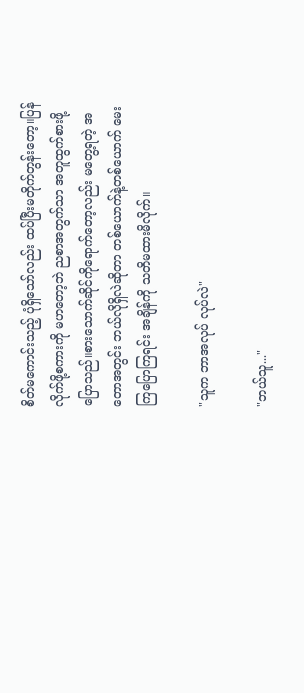စိတ်မကောင်းသည့် ပုံရှိသော်လည်း ထပ်ပြီးမတိုက်တွန်းတော့။ပြန်လိုက်ဖို့စကားကို မဟတော့ဘဲ ညစာအတွက်သာ အတူထွက်စားဖို့ပြောသည်။စားသောက်ဆိုင်ကိုရောက်တော့လည်း မတွေ့ရတဲ့ အတောအတွင်း ဘယ်လိုရှိလဲဆိုတာ တစ်ယောက်နဲ့တစ်ယောက် မေးကြပြောကြရင်း အချိန်ကို သတိမထားမိလိုက်။

"သူက ဘာအလုပ် လုပ်လဲ"

"ဘယ်သူ..."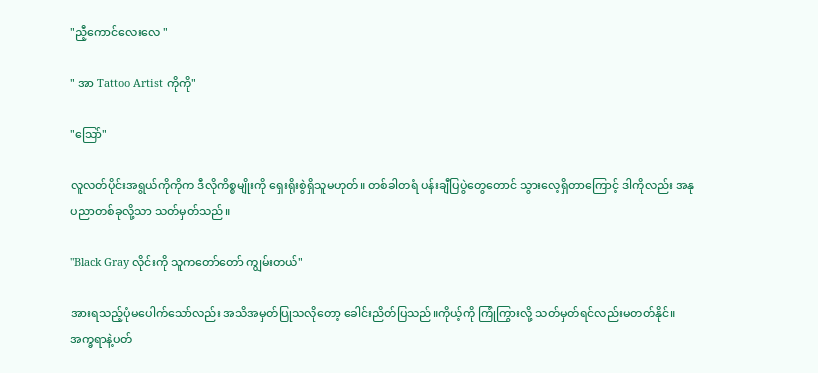"ညီ့ကောင်လေးလေ "

" အာ Tattoo Artist ကိုကို"

"သြော်"

လူလတ်ပိုင်းအရွယ်ကိုကိုက ဒီလိုကိစ္စမျိုးကို ရှေးရိုးစွဲရှိသူမဟုတ်။ တစ်ခါတရံ ပန်းချီပြပွဲတွေတောင် သွားလေ့ရှိတာကြောင့် ဒါကိုလည်း အနုပညာတစ်ခုလို့သာ သတ်မှတ်သည်။

"Black Gray လိုင်းကို သူကတော်တော် ကျွမ်းတယ်"

အားရသည့်ပုံမပေါက်သော်လည်း အသိအမှတ်ပြုသလိုတော့ ခေါင်းညိတ်ပြသည်။ကိုယ့်ကို ကြုံကြွားလို့ သတ်မှတ်ရင်လည်းမတတ်နိုင်။အက္ခရာနဲ့ပတ်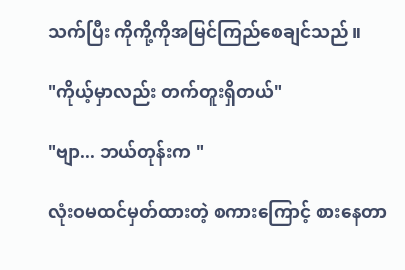သက်ပြီး ကိုကို့ကိုအမြင်ကြည်စေချင်သည်။

"ကိုယ့်မှာလည်း တက်တူးရှိတယ်"

"ဗျာ... ဘယ်တုန်းက "

လုံးဝမထင်မှတ်ထားတဲ့ စကားကြောင့် စားနေတာ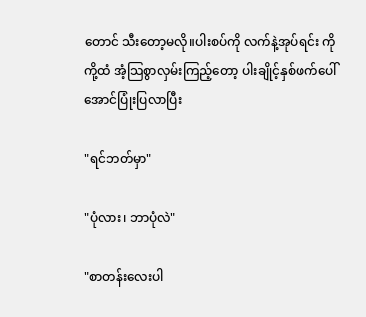တောင် သီးတော့မလို။ပါးစပ်ကို လက်နဲ့အုပ်ရင်း ကိုကို့ထံ အံ့သြစွာလှမ်းကြည့်တော့ ပါးချိုင့်နှစ်ဖက်ပေါ်အောင်ပြုံးပြလာပြီး

"ရင်ဘတ်မှာ"

"ပုံလား၊ ဘာပုံလဲ"

"စာတန်းလေးပါ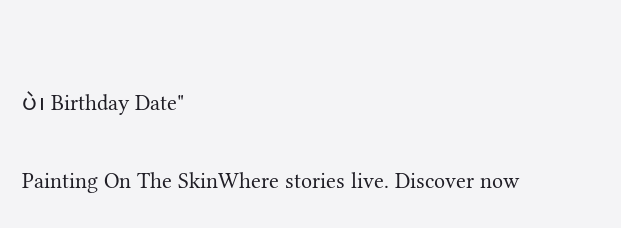ပဲ၊ Birthday Date"

Painting On The SkinWhere stories live. Discover now